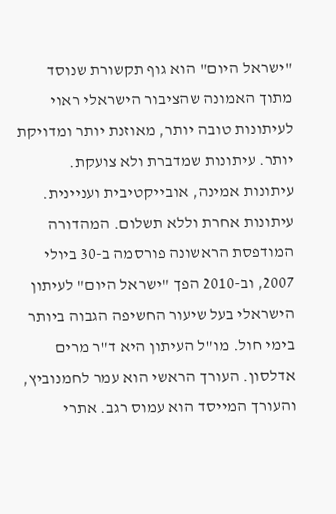"ישראל היום" הוא גוף תקשורת שנוסד מתוך האמונה שהציבור הישראלי ראוי לעיתונות טובה יותר, מאוזנת יותר ומדויקת יותר. עיתונות שמדברת ולא צועקת. עיתונות אמינה, אובייקטיבית ועניינית. עיתונות אחרת וללא תשלום. המהדורה המודפסת הראשונה פורסמה ב-30 ביולי 2007, וב-2010 הפך "ישראל היום" לעיתון הישראלי בעל שיעור החשיפה הגבוה ביותר בימי חול. מו"ל העיתון היא ד"ר מרים אדלסון. העורך הראשי הוא עמר לחמנוביץ, והעורך המייסד הוא עמוס רגב. אתרי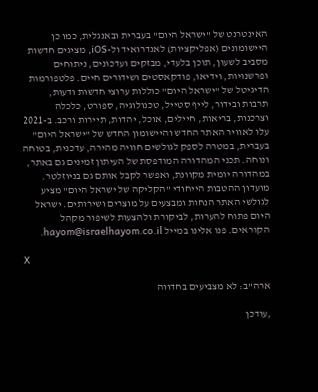האינטרנט של "ישראל היום" בעברית ובאנגלית, כמו כן היישומונים (אפליקציות) לאנדרואיד ול-iOS, מציגים חדשות מסביב לשעון, תוכן בלעדי, מבזקים ועדכונים, ניתוחים ופרשנויות, וידיאו, פודקאסטים ושידורים חיים. פלטפורמות הדיגיטל של "ישראל היום" כוללות ערוצי חדשות ודעות, תרבות ובידור, לייף סטייל, טכנולוגיה, ספורט, כלכלה וצרכנות, בריאות, חיילים, אוכל, יהדות, תיירות ורכב. ב-2021 עלו לאוויר האתר החדש והיישומון החדש של "ישראל היום" בעברית, במטרה לספק לגולשים חוויה מהירה, עדכנית, בטוחה ונוחה. תכני המהדורה המודפסת של העיתון זמינים גם באתר, במהדורה יומית מקוונת, ואפשר לקבל אותם גם בניוזלטר. מועדון ההטבות הייחודי "הקליקה של ישראל היום" מציע לגולשי האתר הנחות ומבצעים על מוצרים ושירותים. ישראל היום פתוח להערות, לביקורת ולהצעות לשיפור מקהל הקוראים. פנו אלינו במייל hayom@israelhayom.co.il.

X

ארה"ב: לא מצביעים בחדווה

,עודכן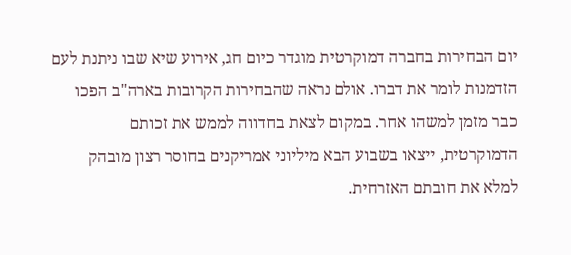יום הבחירות בחברה דמוקרטית מוגדר כיום חג, אירוע שיא שבו ניתנת לעם הזדמנות לומר את דברו. אולם נראה שהבחירות הקרובות בארה"ב הפכו כבר מזמן למשהו אחר. במקום לצאת בחדווה לממש את זכותם הדמוקרטית, ייצאו בשבוע הבא מיליוני אמריקנים בחוסר רצון מובהק למלא את חובתם האזרחית.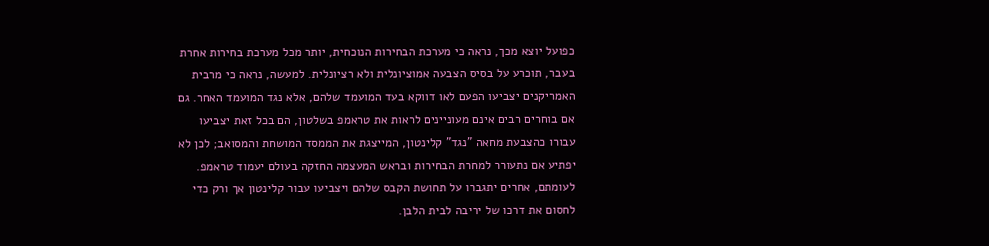כפועל יוצא מכך, נראה כי מערכת הבחירות הנוכחית, יותר מכל מערכת בחירות אחרת בעבר, תוכרע על בסיס הצבעה אמוציונלית ולא רציונלית. למעשה, נראה כי מרבית האמריקנים יצביעו הפעם לאו דווקא בעד המועמד שלהם, אלא נגד המועמד האחר. גם אם בוחרים רבים אינם מעוניינים לראות את טראמפ בשלטון, הם בכל זאת יצביעו עבורו כהצבעת מחאה "נגד" קלינטון, המייצגת את הממסד המושחת והמסואב; לכן לא יפתיע אם נתעורר למחרת הבחירות ובראש המעצמה החזקה בעולם יעמוד טראמפ. לעומתם, אחרים יתגברו על תחושת הקבס שלהם ויצביעו עבור קלינטון אך ורק כדי לחסום את דרכו של יריבה לבית הלבן.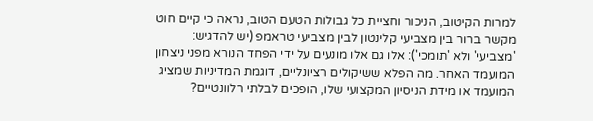למרות הקיטוב, הניכור וחציית כל גבולות הטעם הטוב, נראה כי קיים חוט מקשר ברור בין מצביעי קלינטון לבין מצביעי טראמפ (יש להדגיש: 'מצביעי' ולא 'תומכי'): אלו גם אלו מונעים על ידי הפחד הנורא מפני ניצחון המועמד האחר. מה הפלא ששיקולים רציונליים, דוגמת המדיניות שמציג המועמד או מידת הניסיון המקצועי שלו, הופכים לבלתי רלוונטיים?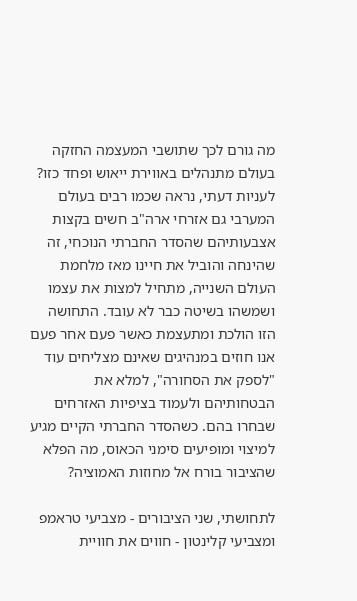מה גורם לכך שתושבי המעצמה החזקה בעולם מתנהלים באווירת ייאוש ופחד כזו? לעניות דעתי, נראה שכמו רבים בעולם המערבי גם אזרחי ארה"ב חשים בקצות אצבעותיהם שהסדר החברתי הנוכחי, זה שהינחה והוביל את חיינו מאז מלחמת העולם השנייה, מתחיל למצות את עצמו ושמשהו בשיטה כבר לא עובד. התחושה הזו הולכת ומתעצמת כאשר פעם אחר פעם אנו חוזים במנהיגים שאינם מצליחים עוד "לספק את הסחורה", למלא את הבטחותיהם ולעמוד בציפיות האזרחים שבחרו בהם. כשהסדר החברתי הקיים מגיע למיצוי ומופיעים סימני הכאוס, מה הפלא שהציבור בורח אל מחוזות האמוציה?

לתחושתי, שני הציבורים - מצביעי טראמפ ומצביעי קלינטון - חווים את חוויית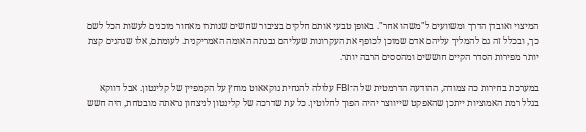המיצוי ואובדן הדרך ומשוועים ל"משהו אחר". באופן טבעי אותם חלקים בציבור שחשים שנותרו מאחור מוכנים לעשות הכל לשם כך, ובכלל זה גם להמליך עליהם אדם שמוכן לכופף את העקרונות שעליהם נבנתה האומה האמריקנית. לעומתם, אלו שנהנים קצת יותר מפירות הסדר הקיים חוששים ומהססים הרבה יותר.

במערכת בחירות כה צמודה, ההודעה הדרמטית של ה־FBI עלולה להנחית נוקאאוט מוחץ על הקמפיין של קלינטון. אבל דווקא בגלל רמת האמוציות ייתכן שהאפקט שייווצר יהיה הפוך לחלוטין. כל עת שדרכה של קלינטון לניצחון נראתה מובטחת, היה חשש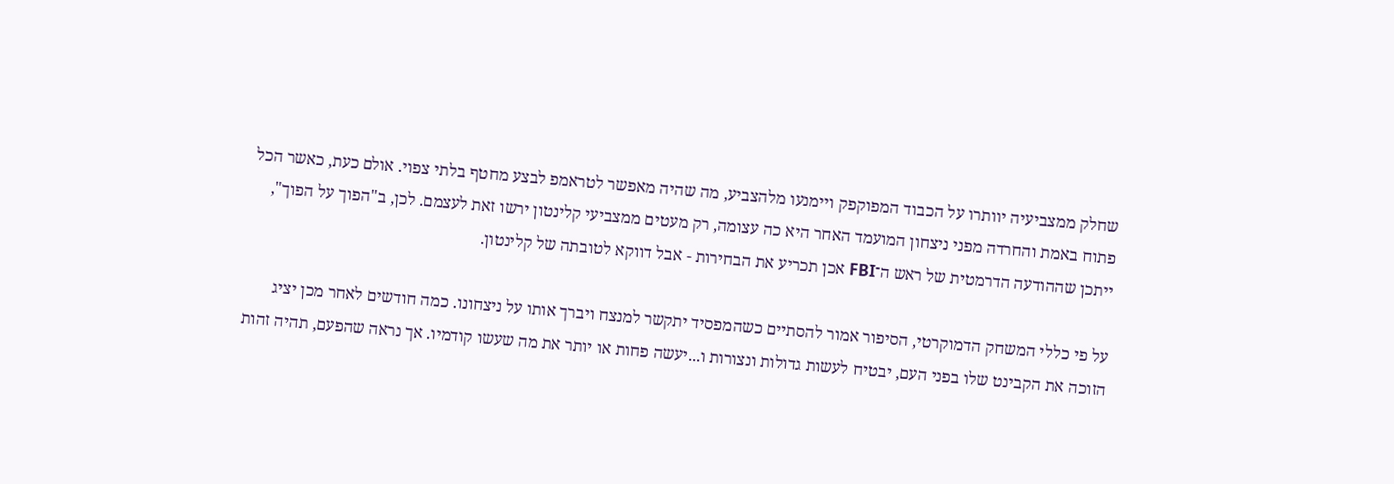שחלק ממצביעיה יוותרו על הכבוד המפוקפק ויימנעו מלהצביע, מה שהיה מאפשר לטראמפ לבצע מחטף בלתי צפוי. אולם כעת, כאשר הכל פתוח באמת והחרדה מפני ניצחון המועמד האחר היא כה עצומה, רק מעטים ממצביעי קלינטון ירשו זאת לעצמם. לכן, ב"הפוך על הפוך", ייתכן שההודעה הדרמטית של ראש ה־FBI אכן תכריע את הבחירות - אבל דווקא לטובתה של קלינטון.

על פי כללי המשחק הדמוקרטי, הסיפור אמור להסתיים כשהמפסיד יתקשר למנצח ויברך אותו על ניצחונו. כמה חודשים לאחר מכן יציג הזוכה את הקבינט שלו בפני העם, יבטיח לעשות גדולות ונצורות ו...יעשה פחות או יותר את מה שעשו קודמיו. אך נראה שהפעם, תהיה זהות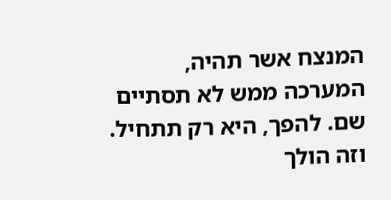המנצח אשר תהיה, המערכה ממש לא תסתיים שם. להפך, היא רק תתחיל. וזה הולך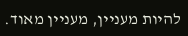להיות מעניין, מעניין מאוד.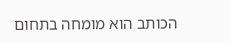הכותב הוא מומחה בתחום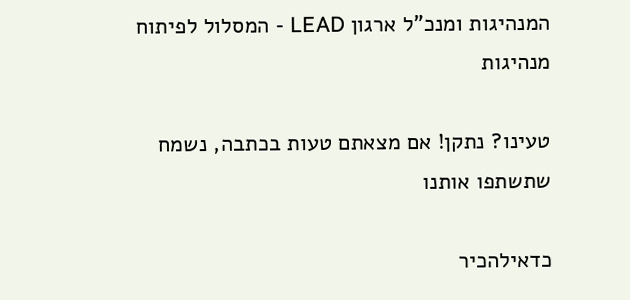המנהיגות ומנכ"ל ארגון LEAD - המסלול לפיתוח מנהיגות

טעינו? נתקן! אם מצאתם טעות בכתבה, נשמח שתשתפו אותנו

כדאילהכיר